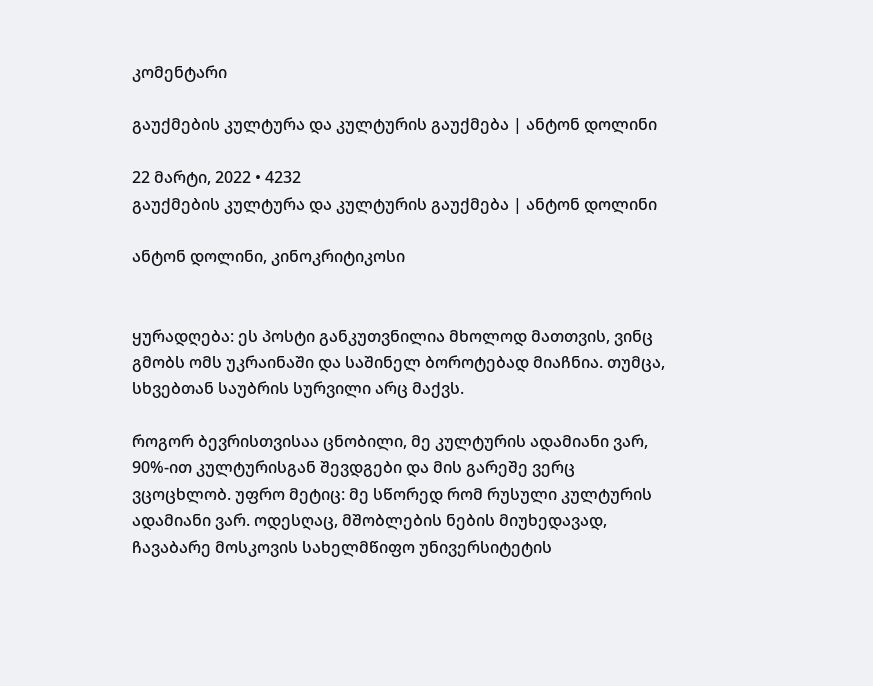კომენტარი

გაუქმების კულტურა და კულტურის გაუქმება | ანტონ დოლინი

22 მარტი, 2022 • 4232
გაუქმების კულტურა და კულტურის გაუქმება | ანტონ დოლინი

ანტონ დოლინი, კინოკრიტიკოსი


ყურადღება: ეს პოსტი განკუთვნილია მხოლოდ მათთვის, ვინც გმობს ომს უკრაინაში და საშინელ ბოროტებად მიაჩნია. თუმცა, სხვებთან საუბრის სურვილი არც მაქვს.

როგორ ბევრისთვისაა ცნობილი, მე კულტურის ადამიანი ვარ, 90%-ით კულტურისგან შევდგები და მის გარეშე ვერც ვცოცხლობ. უფრო მეტიც: მე სწორედ რომ რუსული კულტურის ადამიანი ვარ. ოდესღაც, მშობლების ნების მიუხედავად, ჩავაბარე მოსკოვის სახელმწიფო უნივერსიტეტის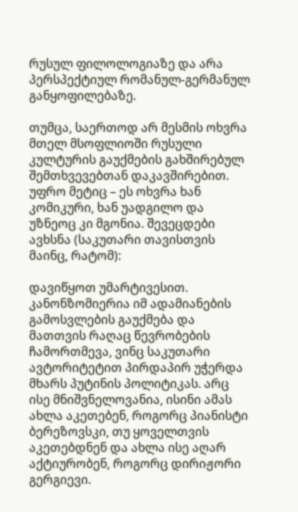რუსულ ფილოლოგიაზე და არა პერსპექტიულ რომანულ-გერმანულ განყოფილებაზე.

თუმცა, საერთოდ არ მესმის ოხვრა მთელ მსოფლიოში რუსული კულტურის გაუქმების გახშირებულ შემთხვევებთან დაკავშირებით. უფრო მეტიც – ეს ოხვრა ხან კომიკური, ხან უადგილო და უზნეოც კი მგონია. შევეცდები ავხსნა (საკუთარი თავისთვის მაინც, რატომ):

დავიწყოთ უმარტივესით. კანონზომიერია იმ ადამიანების გამოსვლების გაუქმება და მათთვის რაღაც წევრობების ჩამორთმევა, ვინც საკუთარი ავტორიტეტით პირდაპირ უჭერდა მხარს პუტინის პოლიტიკას. არც ისე მნიშვნელოვანია, ისინი ამას ახლა აკეთებენ, როგორც პიანისტი ბერეზოვსკი, თუ ყოველთვის აკეთებდნენ და ახლა ისე აღარ აქტიურობენ, როგორც დირიჟორი გერგიევი.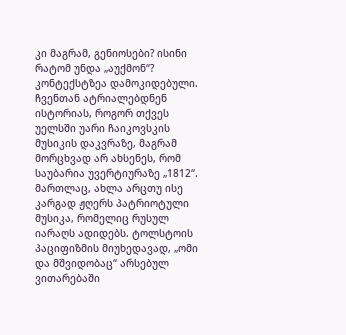კი მაგრამ, გენიოსები? ისინი რატომ უნდა „აუქმონ“? კონტექსტზეა დამოკიდებული. ჩვენთან ატრიალებდნენ ისტორიას, როგორ თქვეს უელსში უარი ჩაიკოვსკის მუსიკის დაკვრაზე, მაგრამ მორცხვად არ ახსენეს, რომ საუბარია უვერტიურაზე „1812“. მართლაც, ახლა არცთუ ისე კარგად ჟღერს პატრიოტული მუსიკა, რომელიც რუსულ იარაღს ადიდებს. ტოლსტოის პაციფიზმის მიუხედავად, „ომი და მშვიდობაც“ არსებულ ვითარებაში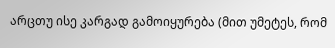არცთუ ისე კარგად გამოიყურება (მით უმეტეს, რომ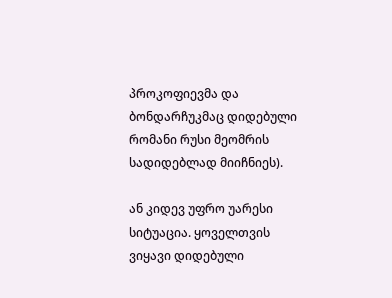პროკოფიევმა და ბონდარჩუკმაც დიდებული რომანი რუსი მეომრის სადიდებლად მიიჩნიეს).

ან კიდევ უფრო უარესი სიტუაცია. ყოველთვის ვიყავი დიდებული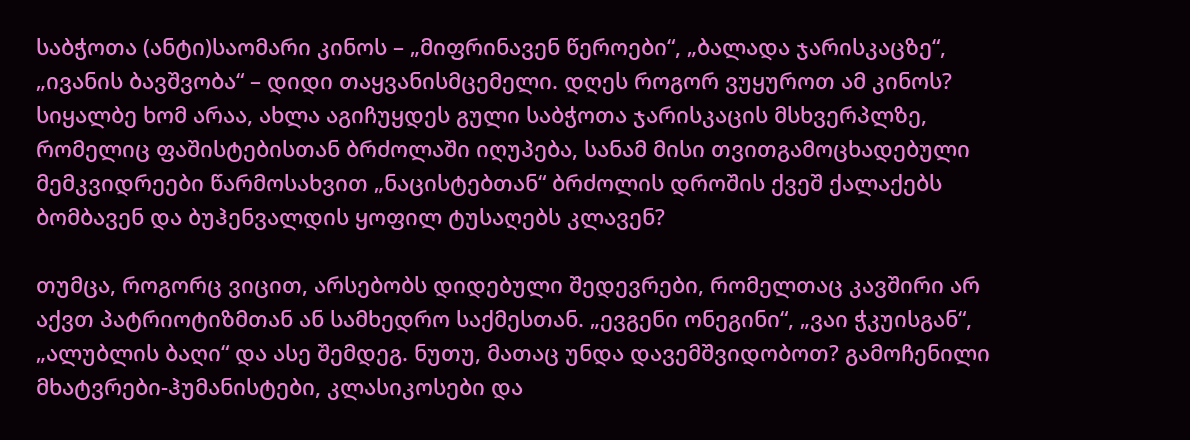საბჭოთა (ანტი)საომარი კინოს – „მიფრინავენ წეროები“, „ბალადა ჯარისკაცზე“, „ივანის ბავშვობა“ – დიდი თაყვანისმცემელი. დღეს როგორ ვუყუროთ ამ კინოს? სიყალბე ხომ არაა, ახლა აგიჩუყდეს გული საბჭოთა ჯარისკაცის მსხვერპლზე, რომელიც ფაშისტებისთან ბრძოლაში იღუპება, სანამ მისი თვითგამოცხადებული მემკვიდრეები წარმოსახვით „ნაცისტებთან“ ბრძოლის დროშის ქვეშ ქალაქებს ბომბავენ და ბუჰენვალდის ყოფილ ტუსაღებს კლავენ?

თუმცა, როგორც ვიცით, არსებობს დიდებული შედევრები, რომელთაც კავშირი არ აქვთ პატრიოტიზმთან ან სამხედრო საქმესთან. „ევგენი ონეგინი“, „ვაი ჭკუისგან“, „ალუბლის ბაღი“ და ასე შემდეგ. ნუთუ, მათაც უნდა დავემშვიდობოთ? გამოჩენილი მხატვრები-ჰუმანისტები, კლასიკოსები და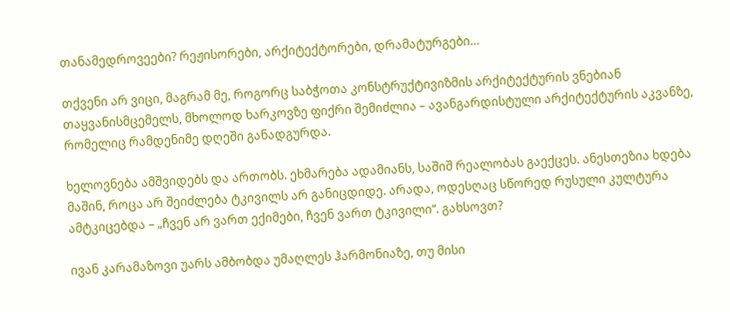თანამედროვეები? რეჟისორები, არქიტექტორები, დრამატურგები…

თქვენი არ ვიცი, მაგრამ მე, როგორც საბჭოთა კონსტრუქტივიზმის არქიტექტურის ვნებიან თაყვანისმცემელს, მხოლოდ ხარკოვზე ფიქრი შემიძლია – ავანგარდისტული არქიტექტურის აკვანზე, რომელიც რამდენიმე დღეში განადგურდა.

ხელოვნება ამშვიდებს და ართობს. ეხმარება ადამიანს, საშიშ რეალობას გაექცეს. ანესთეზია ხდება მაშინ, როცა არ შეიძლება ტკივილს არ განიცდიდე. არადა, ოდესღაც სწორედ რუსული კულტურა ამტკიცებდა – „ჩვენ არ ვართ ექიმები, ჩვენ ვართ ტკივილი“. გახსოვთ?

ივან კარამაზოვი უარს ამბობდა უმაღლეს ჰარმონიაზე, თუ მისი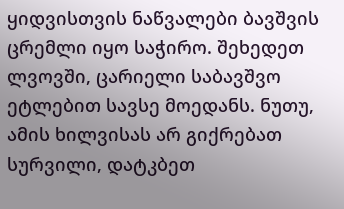ყიდვისთვის ნაწვალები ბავშვის ცრემლი იყო საჭირო. შეხედეთ ლვოვში, ცარიელი საბავშვო ეტლებით სავსე მოედანს. ნუთუ, ამის ხილვისას არ გიქრებათ სურვილი, დატკბეთ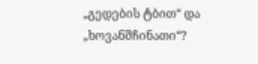„გედების ტბით“ და „ხოვანშჩინათი“?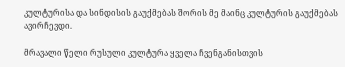კულტურისა და სინდისის გაუქმებას შორის მე მაინც კულტურის გაუქმებას ავირჩევდი.

მრავალი წელი რუსული კულტურა ყველა ჩვენგანისთვის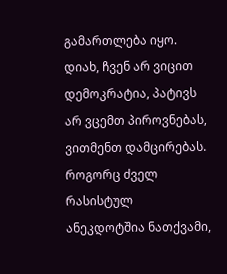გამართლება იყო. დიახ, ჩვენ არ ვიცით დემოკრატია, პატივს არ ვცემთ პიროვნებას, ვითმენთ დამცირებას. როგორც ძველ რასისტულ ანეკდოტშია ნათქვამი,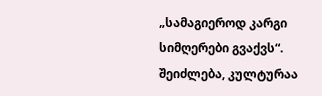„სამაგიეროდ კარგი სიმღერები გვაქვს“. შეიძლება, კულტურაა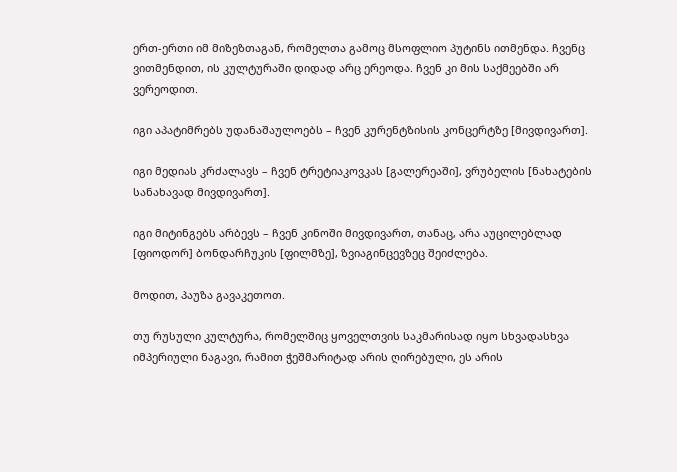ერთ-ერთი იმ მიზეზთაგან, რომელთა გამოც მსოფლიო პუტინს ითმენდა. ჩვენც ვითმენდით, ის კულტურაში დიდად არც ერეოდა. ჩვენ კი მის საქმეებში არ ვერეოდით.

იგი აპატიმრებს უდანაშაულოებს – ჩვენ კურენტზისის კონცერტზე [მივდივართ].

იგი მედიას კრძალავს – ჩვენ ტრეტიაკოვკას [გალერეაში], ვრუბელის [ნახატების სანახავად მივდივართ].

იგი მიტინგებს არბევს – ჩვენ კინოში მივდივართ, თანაც, არა აუცილებლად [ფიოდორ] ბონდარჩუკის [ფილმზე], ზვიაგინცევზეც შეიძლება.

მოდით, პაუზა გავაკეთოთ.

თუ რუსული კულტურა, რომელშიც ყოველთვის საკმარისად იყო სხვადასხვა იმპერიული ნაგავი, რამით ჭეშმარიტად არის ღირებული, ეს არის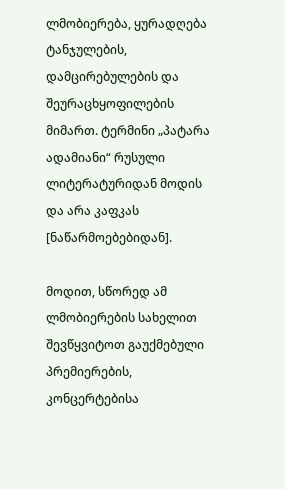ლმობიერება, ყურადღება ტანჯულების, დამცირებულების და შეურაცხყოფილების მიმართ. ტერმინი „პატარა ადამიანი“ რუსული ლიტერატურიდან მოდის და არა კაფკას [ნაწარმოებებიდან].

მოდით, სწორედ ამ ლმობიერების სახელით შევწყვიტოთ გაუქმებული პრემიერების, კონცერტებისა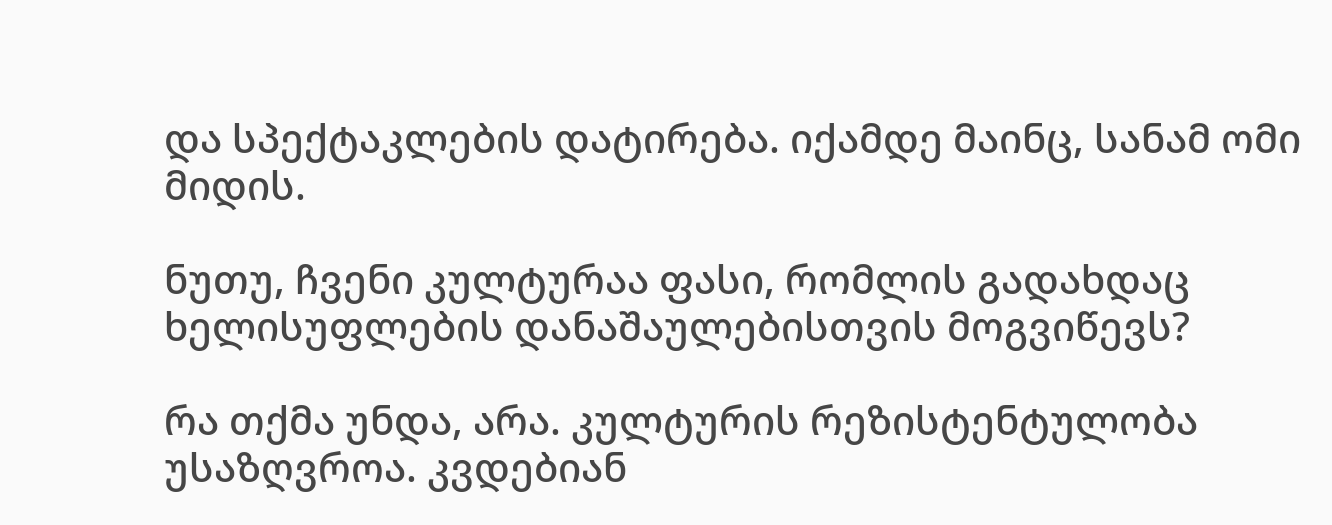და სპექტაკლების დატირება. იქამდე მაინც, სანამ ომი მიდის.

ნუთუ, ჩვენი კულტურაა ფასი, რომლის გადახდაც ხელისუფლების დანაშაულებისთვის მოგვიწევს?

რა თქმა უნდა, არა. კულტურის რეზისტენტულობა უსაზღვროა. კვდებიან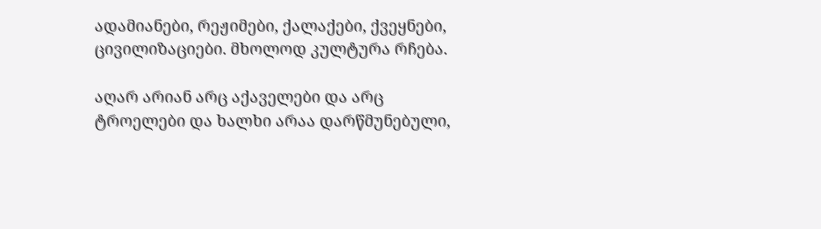ადამიანები, რეჟიმები, ქალაქები, ქვეყნები, ცივილიზაციები. მხოლოდ კულტურა რჩება.

აღარ არიან არც აქაველები და არც ტროელები და ხალხი არაა დარწმუნებული,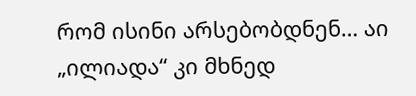რომ ისინი არსებობდნენ… აი „ილიადა“ კი მხნედ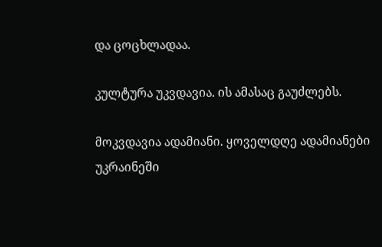და ცოცხლადაა.

კულტურა უკვდავია. ის ამასაც გაუძლებს.

მოკვდავია ადამიანი. ყოველდღე ადამიანები უკრაინეში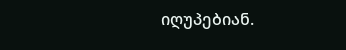იღუპებიან.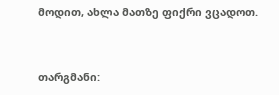მოდით, ახლა მათზე ფიქრი ვცადოთ.


თარგმანი: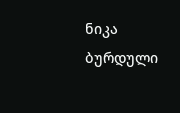ნიკა ბურდული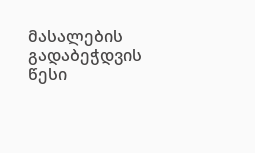მასალების გადაბეჭდვის წესი